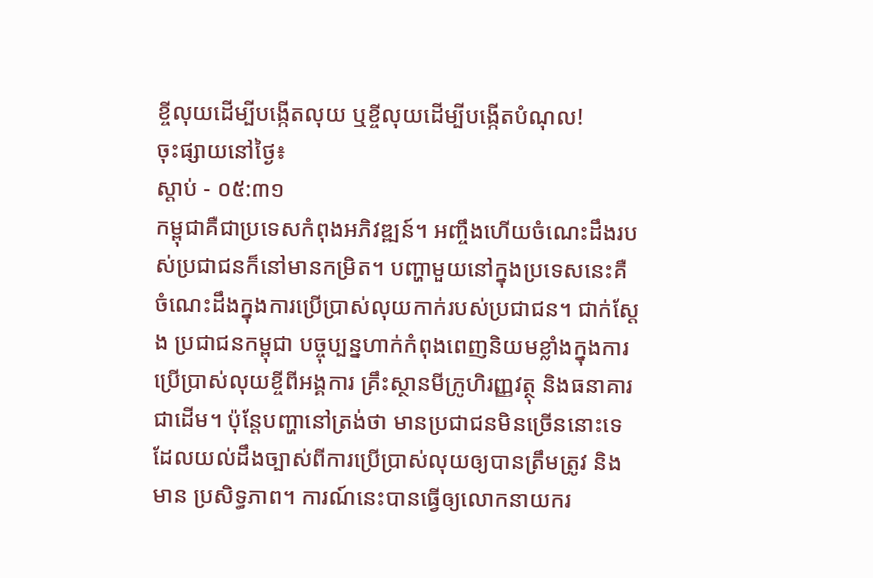ខ្ចីលុយដើម្បីបង្កើតលុយ ឬខ្ចីលុយដើម្បីបង្កើតបំណុល!
ចុះផ្សាយនៅថ្ងៃ៖
ស្តាប់ - ០៥:៣១
កម្ពុជាគឺជាប្រទេសកំពុងអភិវឌ្ឍន៍។ អញ្ចឹងហើយចំណេះដឹងរបស់ប្រជាជនក៏នៅមានកម្រិត។ បញ្ហាមួយនៅក្នុងប្រទេសនេះគឺ ចំណេះដឹងក្នុងការប្រើប្រាស់លុយកាក់របស់ប្រជាជន។ ជាក់ស្តែង ប្រជាជនកម្ពុជា បច្ចុប្បន្នហាក់កំពុងពេញនិយមខ្លាំងក្នុងការប្រើប្រាស់លុយខ្ចីពីអង្គការ គ្រឹះស្ថានមីក្រូហិរញ្ញវត្ថុ និងធនាគារជាដើម។ ប៉ុន្តែបញ្ហានៅត្រង់ថា មានប្រជាជនមិនច្រើននោះទេ ដែលយល់ដឹងច្បាស់ពីការប្រើប្រាស់លុយឲ្យបានត្រឹមត្រូវ និងមាន ប្រសិទ្ធភាព។ ការណ៍នេះបានធ្វើឲ្យលោកនាយករ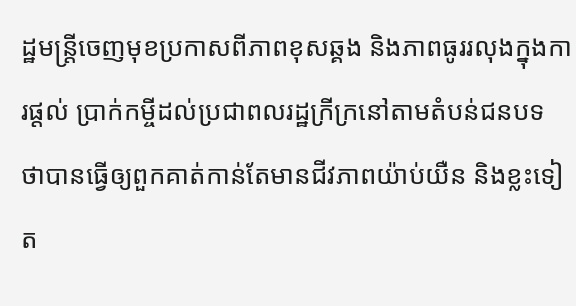ដ្ឋមន្ត្រីចេញមុខប្រកាសពីភាពខុសឆ្គង និងភាពធូររលុងក្នុងការផ្តល់ ប្រាក់កម្ចីដល់ប្រជាពលរដ្ឋក្រីក្រនៅតាមតំបន់ជនបទ ថាបានធ្វើឲ្យពួកគាត់កាន់តែមានជីវភាពយ៉ាប់យឺន និងខ្លះទៀត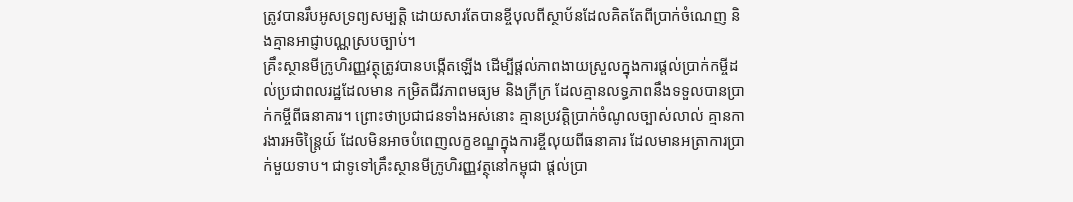ត្រូវបានរឹបអូសទ្រព្យសម្បត្តិ ដោយសារតែបានខ្ចីបុលពីស្ថាប័នដែលគិតតែពីប្រាក់ចំណេញ និងគ្មានអាជ្ញាបណ្ណស្របច្បាប់។
គ្រឹះស្ថានមីក្រូហិរញ្ញវត្ថុត្រូវបានបង្កើតឡើង ដើម្បីផ្តល់ភាពងាយស្រួលក្នុងការផ្តល់ប្រាក់កម្ចីដល់ប្រជាពលរដ្ឋដែលមាន កម្រិតជីវភាពមធ្យម និងក្រីក្រ ដែលគ្មានលទ្ធភាពនឹងទទួលបានប្រាក់កម្ចីពីធនាគារ។ ព្រោះថាប្រជាជនទាំងអស់នោះ គ្មានប្រវត្តិប្រាក់ចំណូលច្បាស់លាល់ គ្មានការងារអចិន្ត្រៃយ៍ ដែលមិនអាចបំពេញលក្ខខណ្ឌក្នុងការខ្ចីលុយពីធនាគារ ដែលមានអត្រាការប្រាក់មួយទាប។ ជាទូទៅគ្រឹះស្ថានមីក្រូហិរញ្ញវត្ថុនៅកម្ពុជា ផ្តល់ប្រា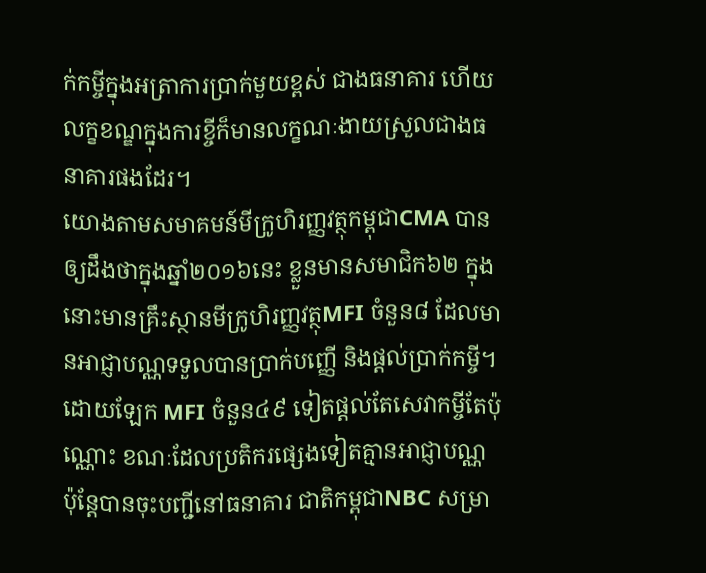ក់កម្ចីក្នុងអត្រាការប្រាក់មួយខ្ពស់ ជាងធនាគារ ហើយលក្ខខណ្ឌក្នុងការខ្ចីក៏មានលក្ខណៈងាយស្រួលជាងធនាគារផងដែរ។
យោងតាមសមាគមន៍មីក្រូហិរញ្ញវត្ថុកម្ពុជាCMA បានឲ្យដឹងថាក្នុងឆ្នាំ២០១៦នេះ ខ្លួនមានសមាជិក៦២ ក្នុងនោះមានគ្រឹះស្ថានមីក្រូហិរញ្ញវត្ថុMFI ចំនួន៨ ដែលមានអាជ្ញាបណ្ណទទួលបានប្រាក់បញ្ញើ និងផ្តល់ប្រាក់កម្ចី។ ដោយឡែក MFI ចំនួន៤៩ ទៀតផ្តល់តែសេវាកម្ចីតែប៉ុណ្ណោះ ខណៈដែលប្រតិករផ្សេងទៀតគ្មានអាជ្ញាបណ្ណ ប៉ុន្តែបានចុះបញ្ជីនៅធនាគារ ជាតិកម្ពុជាNBC សម្រា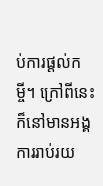ប់ការផ្តល់កម្ចី។ ក្រៅពីនេះក៏នៅមានអង្គការរាប់រយ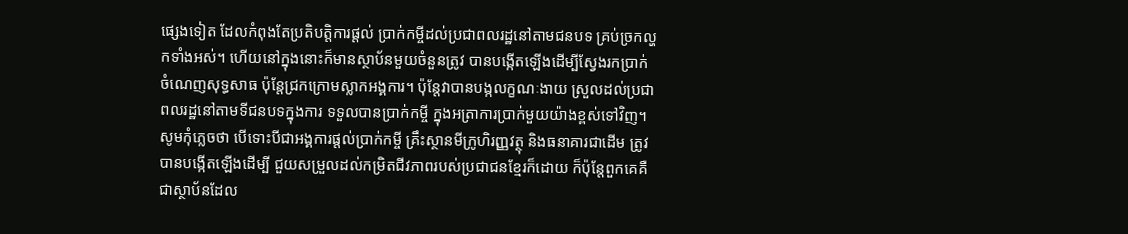ផ្សេងទៀត ដែលកំពុងតែប្រតិបត្តិការផ្តល់ ប្រាក់កម្ចីដល់ប្រជាពលរដ្ឋនៅតាមជនបទ គ្រប់ច្រកល្ហកទាំងអស់។ ហើយនៅក្នុងនោះក៏មានស្ថាប័នមួយចំនួនត្រូវ បានបង្កើតឡើងដើម្បីស្វែងរកប្រាក់ចំណេញសុទ្ធសាធ ប៉ុន្តែជ្រកក្រោមស្លាកអង្គការ។ ប៉ុន្តែវាបានបង្កលក្ខណៈងាយ ស្រួលដល់ប្រជាពលរដ្ឋនៅតាមទីជនបទក្នុងការ ទទួលបានប្រាក់កម្ចី ក្នុងអត្រាការប្រាក់មួយយ៉ាងខ្ពស់ទៅវិញ។
សូមកុំភ្លេចថា បើទោះបីជាអង្គការផ្តល់ប្រាក់កម្ចី គ្រឹះស្ថានមីក្រូហិរញ្ញវត្ថុ និងធនាគារជាដើម ត្រូវបានបង្កើតឡើងដើម្បី ជួយសម្រួលដល់កម្រិតជីវភាពរបស់ប្រជាជនខ្មែរក៏ដោយ ក៏ប៉ុន្តែពួកគេគឺជាស្ថាប័នដែល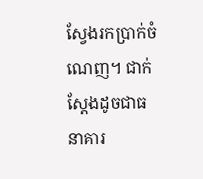ស្វែងរកប្រាក់ចំណេញ។ ជាក់ស្តែងដូចជាធនាគារ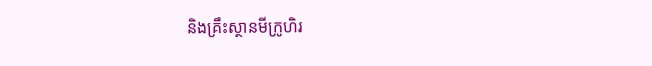និងគ្រឹះស្ថានមីក្រូហិរ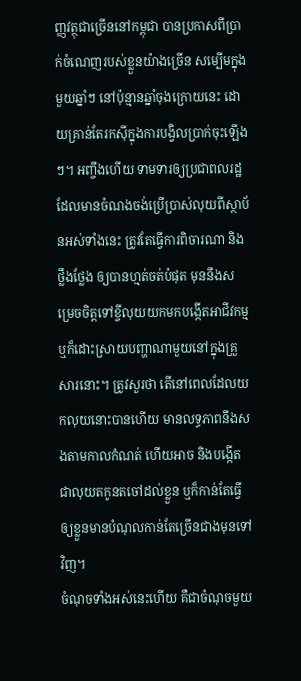ញ្ញវត្ថុជាច្រើននៅកម្ពុជា បានប្រកាសពីប្រាក់ចំណេញរបស់ខ្លួនយ៉ាងច្រើន សម្បើមក្នុងមួយឆ្នាំៗ នៅប៉ុន្មានឆ្នាំចុងក្រោយនេះ ដោយគ្រាន់តែរកស៊ីក្នុងការបង្វិលប្រាក់ចុះឡើងៗ។ អញ្ចឹងហើយ ទាមទារឲ្យប្រជាពលរដ្ឋ ដែលមានចំណងចង់ប្រើប្រាស់លុយពីស្ថាប័នអស់ទាំងនេះ ត្រូវតែធ្វើការពិចារណា និងថ្លឹងថ្លែង ឲ្យបានហ្មត់ចត់បំផុត មុននឹងសម្រេចចិត្តទៅខ្ចីលុយយកមកបង្កើតអាជីវកម្ម ឬក៏ដោះស្រាយបញ្ហាណាមួយនៅក្នុងគ្រួ សារនោះ។ ត្រូវសួរថា តើនៅពេលដែលយកលុយនោះបានហើយ មានលទ្ធភាពនឹងសងតាមកាលកំណត់ ហើយអាច និងបង្កើតជាលុយតកូនតចៅដល់ខ្លួន ឬក៏កាន់តែធ្វើឲ្យខ្លួនមានបំណុលកាន់តែច្រើនជាងមុនទៅវិញ។
ចំណុចទាំងអស់នេះហើយ គឺជាចំណុចមួយ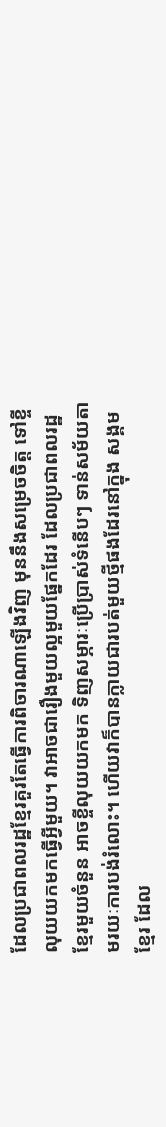ដែលប្រជាពលរដ្ឋខ្មែរគួរតែធ្វើការពិចារណាឡើងវិញ មុននឹងសម្រេចចិត្ត ទៅខ្ចីលុយយកមកធ្វើអ្វីមួយ។ វាអាចជារឿងមួយល្អមួយផ្នែកដែរ ដែលប្រជាពលរដ្ឋខ្មែរមួយចំនួន អាចខ្ចីលុយយកមក ទិញសម្ភារៈប្រើប្រាស់ទំនើបៗ ទាន់សម័យតាមរយៈការបង់រំលោះ។ ហើយវាក៏បានក្លាយជារបត់មួយថ្មីផងដែរនៅក្នុង សង្គមខ្មែរ ដែល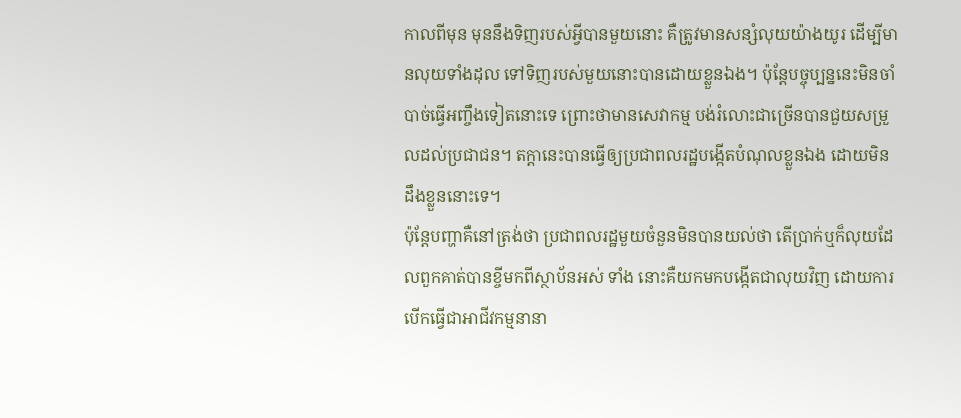កាលពីមុន មុននឹងទិញរបស់អ្វីបានមួយនោះ គឺត្រូវមានសន្សំលុយយ៉ាងយូរ ដើម្បីមានលុយទាំងដុល ទៅទិញរបស់មួយនោះបានដោយខ្លួនឯង។ ប៉ុន្តែបច្ចុប្បន្ននេះមិនចាំបាច់ធ្វើអញ្ចឹងទៀតនោះទេ ព្រោះថាមានសេវាកម្ម បង់រំលោះជាច្រើនបានជួយសម្រួលដល់ប្រជាជន។ តក្តានេះបានធ្វើឲ្យប្រជាពលរដ្ឋបង្កើតបំណុលខ្លួនឯង ដោយមិន ដឹងខ្លួននោះទេ។
ប៉ុន្តែបញ្ហាគឺនៅត្រង់ថា ប្រជាពលរដ្ឋមួយចំនួនមិនបានយល់ថា តើប្រាក់ឬក៏លុយដែលពួកគាត់បានខ្ចីមកពីស្ថាប័នអស់ ទាំង នោះគឺយកមកបង្កើតជាលុយវិញ ដោយការបើកធ្វើជាអាជីវកម្មនានា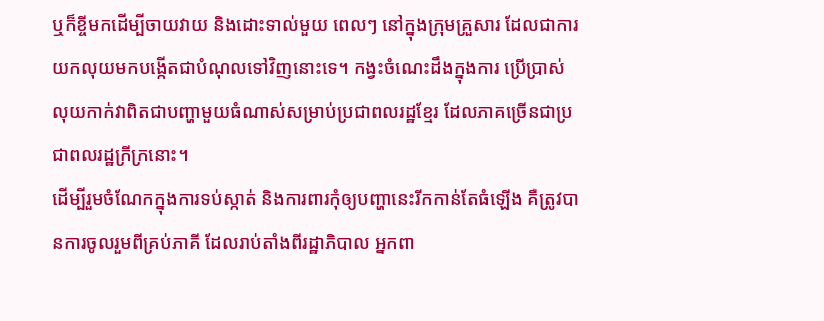ឬក៏ខ្ចីមកដើម្បីចាយវាយ និងដោះទាល់មួយ ពេលៗ នៅក្នុងក្រុមគ្រួសារ ដែលជាការយកលុយមកបង្កើតជាបំណុលទៅវិញនោះទេ។ កង្វះចំណេះដឹងក្នុងការ ប្រើប្រាស់ លុយកាក់វាពិតជាបញ្ហាមួយធំណាស់សម្រាប់ប្រជាពលរដ្ឋខ្មែរ ដែលភាគច្រើនជាប្រជាពលរដ្ឋក្រីក្រនោះ។
ដើម្បីរួមចំណែកក្នុងការទប់ស្កាត់ និងការពារកុំឲ្យបញ្ហានេះរីកកាន់តែធំឡើង គឺត្រូវបានការចូលរួមពីគ្រប់ភាគី ដែលរាប់តាំងពីរដ្ឋាភិបាល អ្នកពា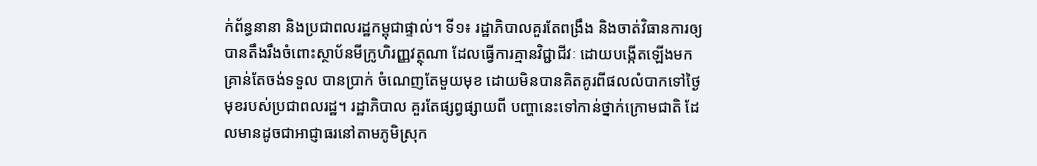ក់ព័ន្ធនានា និងប្រជាពលរដ្ឋកម្ពុជាផ្ទាល់។ ទី១៖ រដ្ឋាភិបាលគួរតែពង្រឹង និងចាត់វិធានការឲ្យ បានតឹងរឹងចំពោះស្ថាប័នមីក្រូហិរញ្ញវត្ថុណា ដែលធ្វើការគ្មានវិជ្ជាជីវៈ ដោយបង្កើតឡើងមកគ្រាន់តែចង់ទទួល បានប្រាក់ ចំណេញតែមួយមុខ ដោយមិនបានគិតគូរពីផលលំបាកទៅថ្ងៃមុខរបស់ប្រជាពលរដ្ឋ។ រដ្ឋាភិបាល គួរតែផ្សព្វផ្សាយពី បញ្ហានេះទៅកាន់ថ្នាក់ក្រោមជាតិ ដែលមានដូចជាអាជ្ញាធរនៅតាមភូមិស្រុក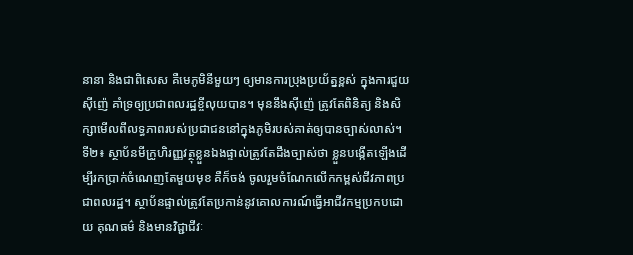នានា និងជាពិសេស គឺមេភូមិនីមួយៗ ឲ្យមានការប្រុងប្រយ័ត្នខ្ពស់ ក្នុងការជួយស៊ីញ៉េ គាំទ្រឲ្យប្រជាពលរដ្ឋខ្ចីលុយបាន។ មុននឹងស៊ីញ៉េ ត្រូវតែពិនិត្យ និងសិក្សាមើលពីលទ្ធភាពរបស់ប្រជាជននៅក្នុងភូមិរបស់គាត់ឲ្យបានច្បាស់លាស់។
ទី២៖ ស្ថាប័នមីក្រូហិរញ្ញវត្ថុខ្លួនឯងផ្ទាល់ត្រូវតែដឹងច្បាស់ថា ខ្លួនបង្កើតឡើងដើម្បីរកប្រាក់ចំណេញតែមួយមុខ គឺក៏ចង់ ចូលរួមចំណែកលើកកម្ពស់ជីវភាពប្រជាពលរដ្ឋ។ ស្ថាប័នផ្ទាល់ត្រូវតែប្រកាន់នូវគោលការណ៍ធ្វើអាជីវកម្មប្រកបដោយ គុណធម៌ និងមានវិជ្ជាជីវៈ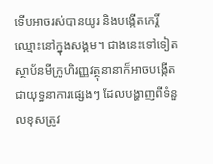ទើបអាចរស់បានយូរ និងបង្កើតកេរ្តិ៍ឈ្មោះនៅក្នុងសង្គម។ ជាងនេះទៅទៀត ស្ថាប័នមីក្រូហិរញ្ញវត្ថុនានាក៏អាចបង្កើតជាយុទ្ធនាការផ្សេងៗ ដែលបង្ហាញពីទំនួលខុសត្រូវ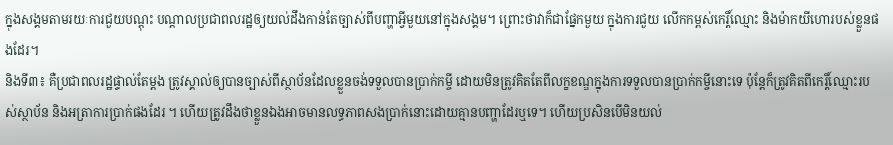ក្នុងសង្គមតាមរយៈការជួយបណ្តុះ បណ្តាលប្រជាពលរដ្ឋឲ្យយល់ដឹងកាន់តែច្បាស់ពីបញ្ហាអ្វីមួយនៅក្នុងសង្គម។ ព្រោះថាវាក៏ជាផ្នែកមួយ ក្នុងការជួយ លើកកម្ពស់កេរ្តិ៍ឈ្មោះ និងម៉ាកយីហោរបស់ខ្លួនផងដែរ។
និងទី៣៖ គឺប្រជាពលរដ្ឋផ្ទាល់តែម្តង ត្រូវស្គាល់ឲ្យបានច្បាស់ពីស្ថាប័នដែលខ្លួនចង់ទទួលបានប្រាក់កម្ចី ដោយមិនត្រូវគិតតែពីលក្ខខណ្ឌក្នុងការទទួលបានប្រាក់កម្ចីនោះទេ ប៉ុន្តែក៏ត្រូវគិតពីកេរ្តិ៍ឈ្មោះរបស់ស្ថាប័ន និងអត្រាការប្រាក់ផងដែរ ។ ហើយត្រូវដឹងថាខ្លួនឯងអាចមានលទ្ធភាពសងប្រាក់នោះដោយគ្មានបញ្ហាដែរឬទេ។ ហើយប្រសិនបើមិនយល់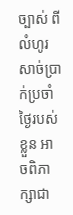ច្បាស់ ពីលំហូរសាច់ប្រាក់ប្រចាំថ្ងៃរបស់ខ្លួន អាចពិភាក្សាជា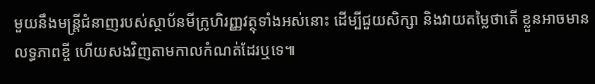មួយនឹងមន្ត្រីជំនាញរបស់ស្ថាប័នមីក្រូហិរញ្ញវត្ថុទាំងអស់នោះ ដើម្បីជួយសិក្សា និងវាយតម្លៃថាតើ ខ្លួនអាចមានលទ្ធភាពខ្ចី ហើយសងវិញតាមកាលកំណត់ដែរឬទេ៕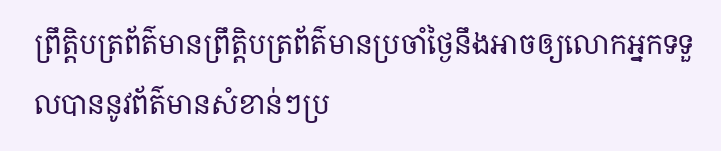ព្រឹត្តិបត្រព័ត៌មានព្រឹត្តិបត្រព័ត៌មានប្រចាំថ្ងៃនឹងអាចឲ្យលោកអ្នកទទួលបាននូវព័ត៌មានសំខាន់ៗប្រ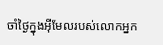ចាំថ្ងៃក្នុងអ៊ីមែលរបស់លោកអ្នក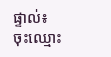ផ្ទាល់៖
ចុះឈ្មោះ